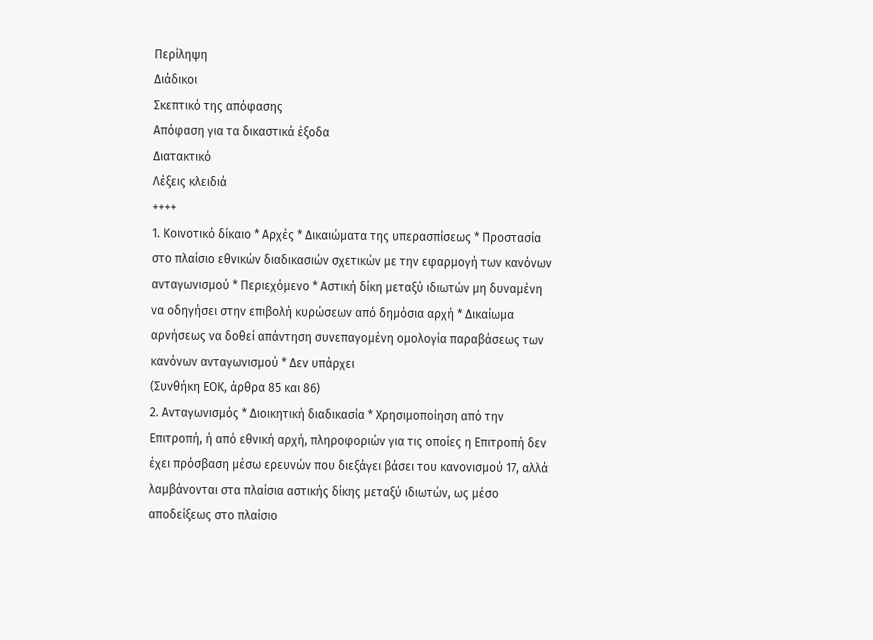Περίληψη
Διάδικοι
Σκεπτικό της απόφασης
Απόφαση για τα δικαστικά έξοδα
Διατακτικό
Λέξεις κλειδιά
++++
1. Κοινοτικό δίκαιο * Αρχές * Δικαιώματα της υπερασπίσεως * Προστασία στο πλαίσιο εθνικών διαδικασιών σχετικών με την εφαρμογή των κανόνων ανταγωνισμού * Περιεχόμενο * Αστική δίκη μεταξύ ιδιωτών μη δυναμένη να οδηγήσει στην επιβολή κυρώσεων από δημόσια αρχή * Δικαίωμα αρνήσεως να δοθεί απάντηση συνεπαγομένη ομολογία παραβάσεως των κανόνων ανταγωνισμού * Δεν υπάρχει
(Συνθήκη ΕΟΚ, άρθρα 85 και 86)
2. Ανταγωνισμός * Διοικητική διαδικασία * Χρησιμοποίηση από την Επιτροπή, ή από εθνική αρχή, πληροφοριών για τις οποίες η Επιτροπή δεν έχει πρόσβαση μέσω ερευνών που διεξάγει βάσει του κανονισμού 17, αλλά λαμβάνονται στα πλαίσια αστικής δίκης μεταξύ ιδιωτών, ως μέσο αποδείξεως στο πλαίσιο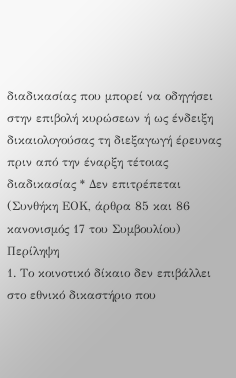διαδικασίας που μπορεί να οδηγήσει στην επιβολή κυρώσεων ή ως ένδειξη δικαιολογούσας τη διεξαγωγή έρευνας πριν από την έναρξη τέτοιας διαδικασίας * Δεν επιτρέπεται
(Συνθήκη ΕΟΚ, άρθρα 85 και 86 κανονισμός 17 του Συμβουλίου)
Περίληψη
1. Το κοινοτικό δίκαιο δεν επιβάλλει στο εθνικό δικαστήριο που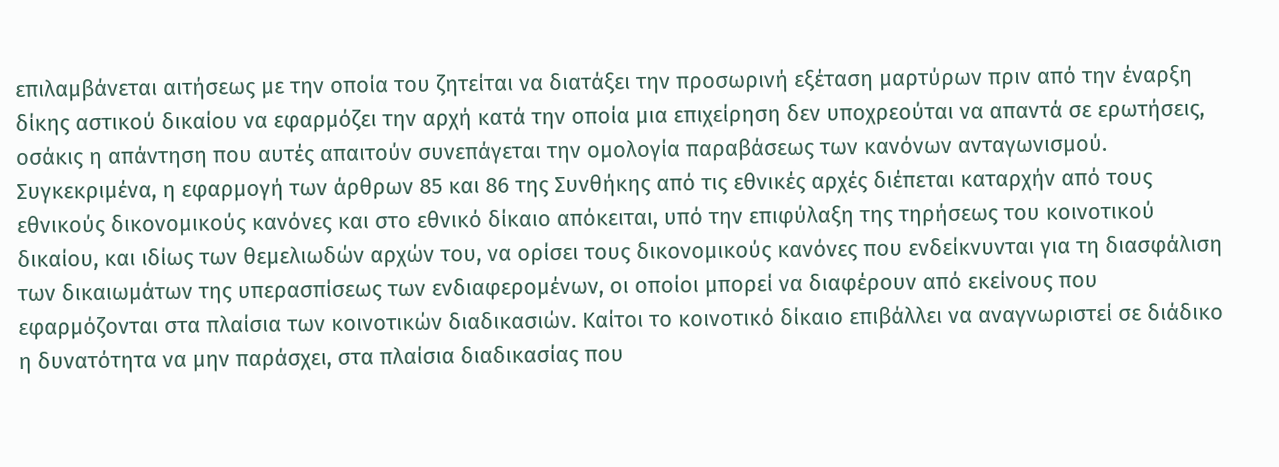επιλαμβάνεται αιτήσεως με την οποία του ζητείται να διατάξει την προσωρινή εξέταση μαρτύρων πριν από την έναρξη δίκης αστικού δικαίου να εφαρμόζει την αρχή κατά την οποία μια επιχείρηση δεν υποχρεούται να απαντά σε ερωτήσεις, οσάκις η απάντηση που αυτές απαιτούν συνεπάγεται την ομολογία παραβάσεως των κανόνων ανταγωνισμού.
Συγκεκριμένα, η εφαρμογή των άρθρων 85 και 86 της Συνθήκης από τις εθνικές αρχές διέπεται καταρχήν από τους εθνικούς δικονομικούς κανόνες και στο εθνικό δίκαιο απόκειται, υπό την επιφύλαξη της τηρήσεως του κοινοτικού δικαίου, και ιδίως των θεμελιωδών αρχών του, να ορίσει τους δικονομικούς κανόνες που ενδείκνυνται για τη διασφάλιση των δικαιωμάτων της υπερασπίσεως των ενδιαφερομένων, οι οποίοι μπορεί να διαφέρουν από εκείνους που εφαρμόζονται στα πλαίσια των κοινοτικών διαδικασιών. Καίτοι το κοινοτικό δίκαιο επιβάλλει να αναγνωριστεί σε διάδικο η δυνατότητα να μην παράσχει, στα πλαίσια διαδικασίας που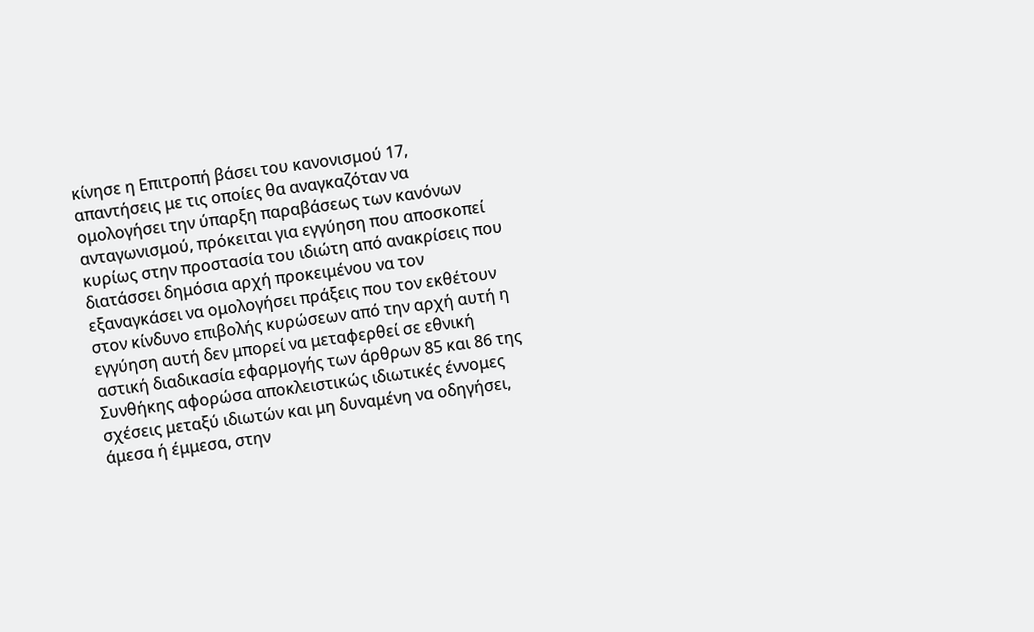κίνησε η Επιτροπή βάσει του κανονισμού 17, απαντήσεις με τις οποίες θα αναγκαζόταν να ομολογήσει την ύπαρξη παραβάσεως των κανόνων ανταγωνισμού, πρόκειται για εγγύηση που αποσκοπεί κυρίως στην προστασία του ιδιώτη από ανακρίσεις που διατάσσει δημόσια αρχή προκειμένου να τον εξαναγκάσει να ομολογήσει πράξεις που τον εκθέτουν στον κίνδυνο επιβολής κυρώσεων από την αρχή αυτή η εγγύηση αυτή δεν μπορεί να μεταφερθεί σε εθνική αστική διαδικασία εφαρμογής των άρθρων 85 και 86 της Συνθήκης αφορώσα αποκλειστικώς ιδιωτικές έννομες σχέσεις μεταξύ ιδιωτών και μη δυναμένη να οδηγήσει, άμεσα ή έμμεσα, στην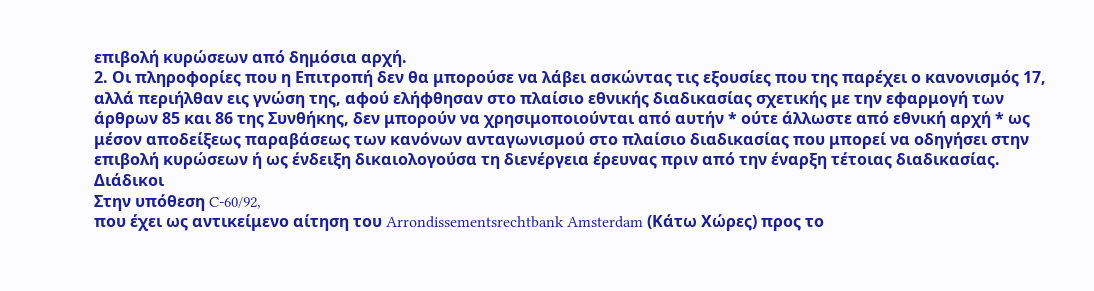επιβολή κυρώσεων από δημόσια αρχή.
2. Οι πληροφορίες που η Επιτροπή δεν θα μπορούσε να λάβει ασκώντας τις εξουσίες που της παρέχει ο κανονισμός 17, αλλά περιήλθαν εις γνώση της, αφού ελήφθησαν στο πλαίσιο εθνικής διαδικασίας σχετικής με την εφαρμογή των άρθρων 85 και 86 της Συνθήκης, δεν μπορούν να χρησιμοποιούνται από αυτήν * ούτε άλλωστε από εθνική αρχή * ως μέσον αποδείξεως παραβάσεως των κανόνων ανταγωνισμού στο πλαίσιο διαδικασίας που μπορεί να οδηγήσει στην επιβολή κυρώσεων ή ως ένδειξη δικαιολογούσα τη διενέργεια έρευνας πριν από την έναρξη τέτοιας διαδικασίας.
Διάδικοι
Στην υπόθεση C-60/92,
που έχει ως αντικείμενο αίτηση του Arrondissementsrechtbank Amsterdam (Κάτω Χώρες) προς το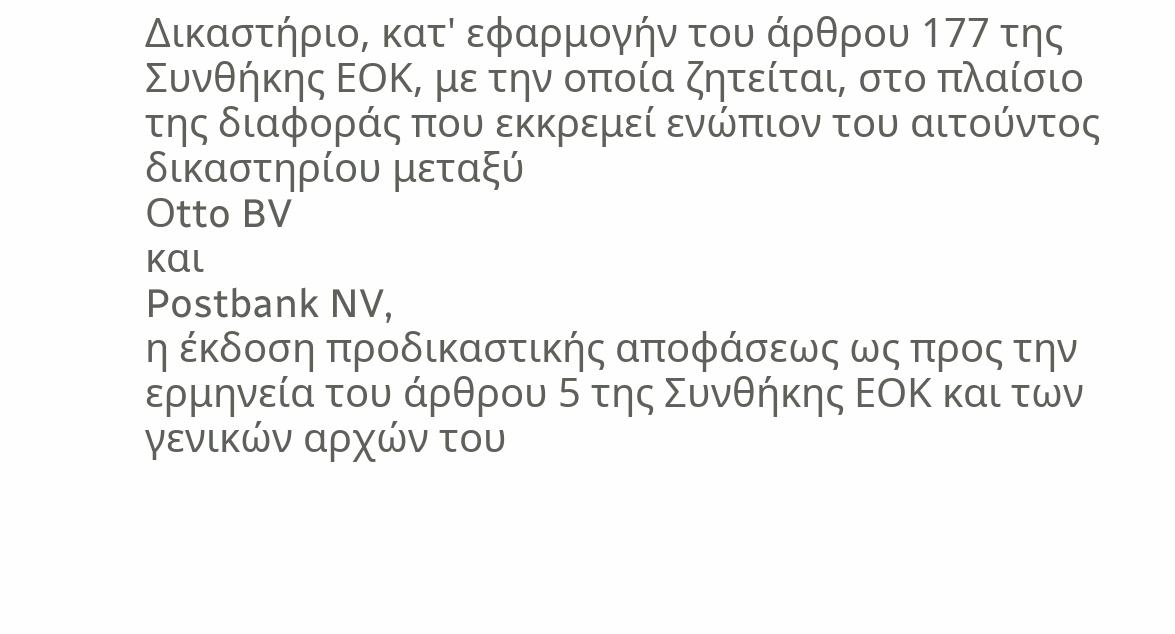Δικαστήριο, κατ' εφαρμογήν του άρθρου 177 της Συνθήκης ΕΟΚ, με την οποία ζητείται, στο πλαίσιο της διαφοράς που εκκρεμεί ενώπιον του αιτούντος δικαστηρίου μεταξύ
Οtto BV
και
Postbank NV,
η έκδοση προδικαστικής αποφάσεως ως προς την ερμηνεία του άρθρου 5 της Συνθήκης ΕΟΚ και των γενικών αρχών του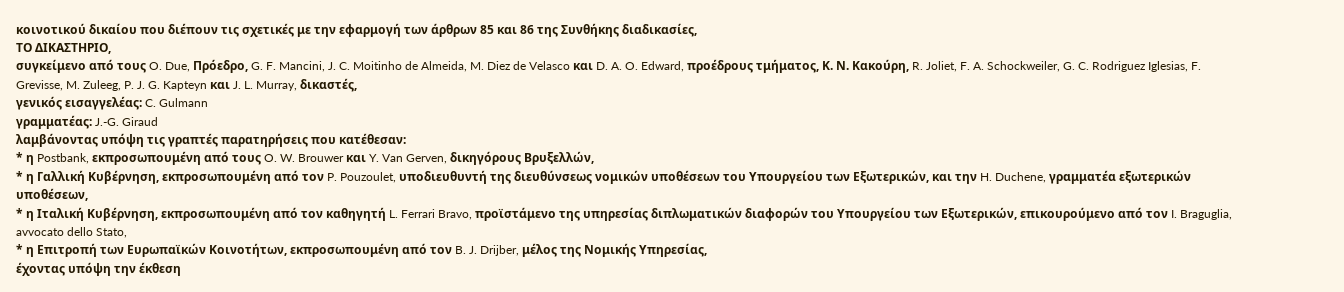κοινοτικού δικαίου που διέπουν τις σχετικές με την εφαρμογή των άρθρων 85 και 86 της Συνθήκης διαδικασίες,
ΤΟ ΔΙΚΑΣΤΗΡΙΟ,
συγκείμενο από τους O. Due, Πρόεδρο, G. F. Mancini, J. C. Moitinho de Almeida, M. Diez de Velasco και D. A. O. Edward, προέδρους τμήματος, Κ. Ν. Κακούρη, R. Joliet, F. A. Schockweiler, G. C. Rodriguez Iglesias, F. Grevisse, M. Zuleeg, P. J. G. Kapteyn και J. L. Murray, δικαστές,
γενικός εισαγγελέας: C. Gulmann
γραμματέας: J.-G. Giraud
λαμβάνοντας υπόψη τις γραπτές παρατηρήσεις που κατέθεσαν:
* η Postbank, εκπροσωπουμένη από τους O. W. Brouwer και Y. Van Gerven, δικηγόρους Βρυξελλών,
* η Γαλλική Κυβέρνηση, εκπροσωπουμένη από τον P. Pouzoulet, υποδιευθυντή της διευθύνσεως νομικών υποθέσεων του Υπουργείου των Εξωτερικών, και την H. Duchene, γραμματέα εξωτερικών υποθέσεων,
* η Ιταλική Κυβέρνηση, εκπροσωπουμένη από τον καθηγητή L. Ferrari Bravo, προϊστάμενο της υπηρεσίας διπλωματικών διαφορών του Υπουργείου των Εξωτερικών, επικουρούμενο από τον I. Braguglia, avvocato dello Stato,
* η Επιτροπή των Ευρωπαϊκών Κοινοτήτων, εκπροσωπουμένη από τον B. J. Drijber, μέλος της Nομικής Yπηρεσίας,
έχοντας υπόψη την έκθεση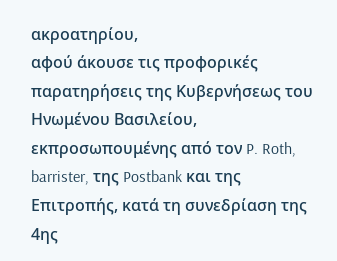ακροατηρίου,
αφού άκουσε τις προφορικές παρατηρήσεις της Κυβερνήσεως του Ηνωμένου Βασιλείου, εκπροσωπουμένης από τον P. Roth, barrister, της Postbank και της Επιτροπής, κατά τη συνεδρίαση της 4ης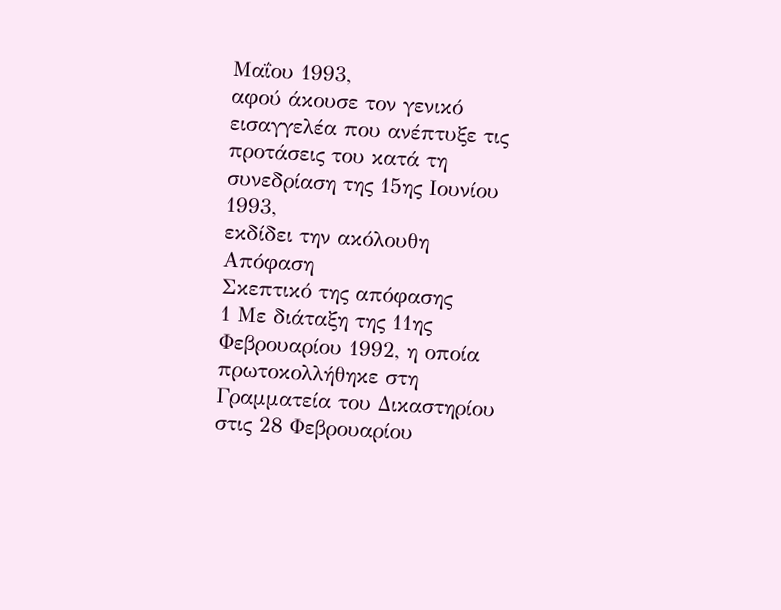Μαΐου 1993,
αφού άκουσε τον γενικό εισαγγελέα που ανέπτυξε τις προτάσεις του κατά τη συνεδρίαση της 15ης Ιουνίου 1993,
εκδίδει την ακόλουθη
Απόφαση
Σκεπτικό της απόφασης
1 Με διάταξη της 11ης Φεβρουαρίου 1992, η οποία πρωτοκολλήθηκε στη Γραμματεία του Δικαστηρίου στις 28 Φεβρουαρίου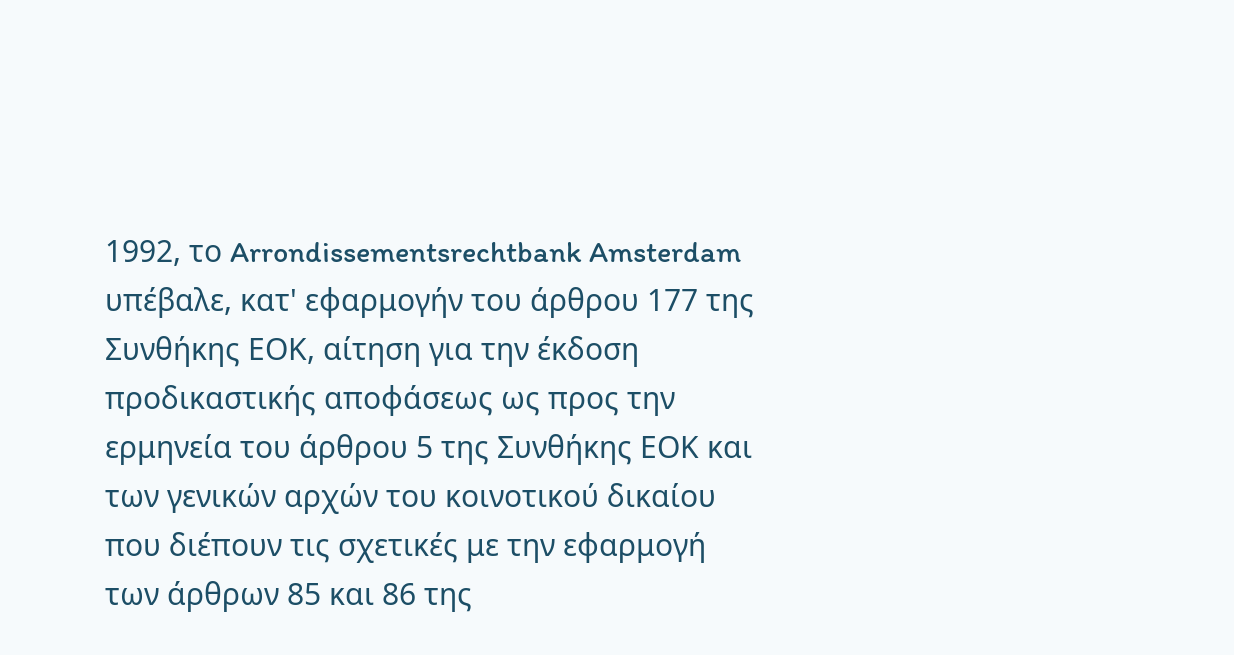1992, το Arrondissementsrechtbank Amsterdam υπέβαλε, κατ' εφαρμογήν του άρθρου 177 της Συνθήκης ΕΟΚ, αίτηση για την έκδοση προδικαστικής αποφάσεως ως προς την ερμηνεία του άρθρου 5 της Συνθήκης ΕΟΚ και των γενικών αρχών του κοινοτικού δικαίου που διέπουν τις σχετικές με την εφαρμογή των άρθρων 85 και 86 της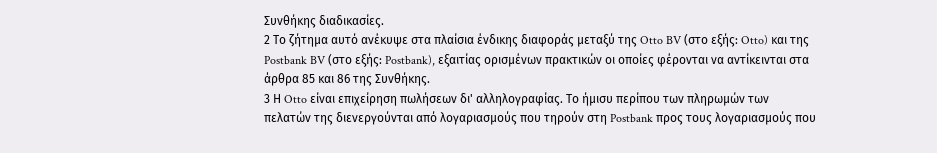Συνθήκης διαδικασίες.
2 Το ζήτημα αυτό ανέκυψε στα πλαίσια ένδικης διαφοράς μεταξύ της Otto BV (στο εξής: Otto) και της Postbank BV (στο εξής: Postbank), εξαιτίας ορισμένων πρακτικών οι οποίες φέρονται να αντίκεινται στα άρθρα 85 και 86 της Συνθήκης.
3 Η Otto είναι επιχείρηση πωλήσεων δι' αλληλογραφίας. Το ήμισυ περίπου των πληρωμών των πελατών της διενεργούνται από λογαριασμούς που τηρούν στη Postbank προς τους λογαριασμούς που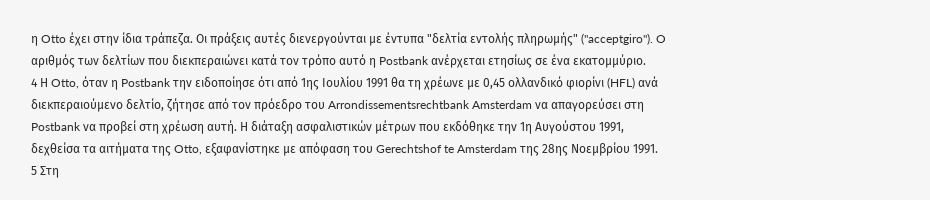η Otto έχει στην ίδια τράπεζα. Οι πράξεις αυτές διενεργούνται με έντυπα "δελτία εντολής πληρωμής" ("acceptgiro"). O αριθμός των δελτίων που διεκπεραιώνει κατά τον τρόπο αυτό η Postbank ανέρχεται ετησίως σε ένα εκατομμύριο.
4 Η Otto, όταν η Postbank την ειδοποίησε ότι από 1ης Ιουλίου 1991 θα τη χρέωνε με 0,45 ολλανδικό φιορίνι (HFL) ανά διεκπεραιούμενο δελτίο, ζήτησε από τον πρόεδρο του Arrondissementsrechtbank Amsterdam να απαγορεύσει στη Postbank να προβεί στη χρέωση αυτή. Η διάταξη ασφαλιστικών μέτρων που εκδόθηκε την 1η Αυγούστου 1991, δεχθείσα τα αιτήματα της Otto, εξαφανίστηκε με απόφαση του Gerechtshof te Amsterdam της 28ης Νοεμβρίου 1991.
5 Στη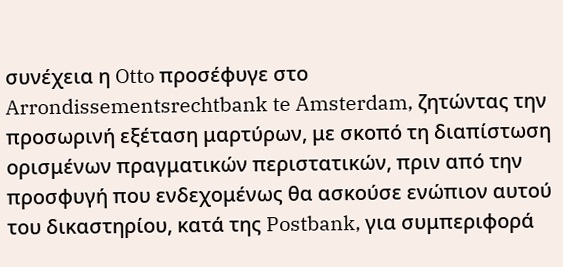συνέχεια η Otto προσέφυγε στο Arrondissementsrechtbank te Amsterdam, ζητώντας την προσωρινή εξέταση μαρτύρων, με σκοπό τη διαπίστωση ορισμένων πραγματικών περιστατικών, πριν από την προσφυγή που ενδεχομένως θα ασκούσε ενώπιον αυτού του δικαστηρίου, κατά της Postbank, για συμπεριφορά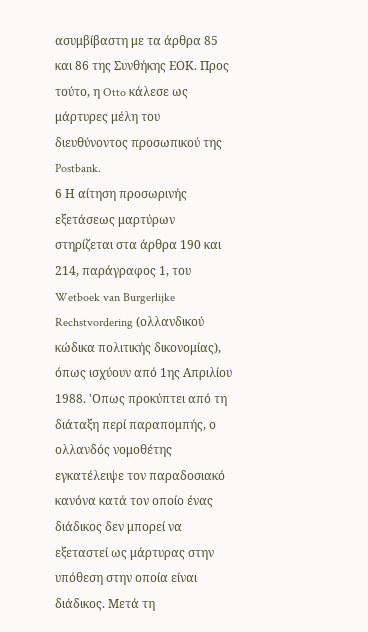ασυμβίβαστη με τα άρθρα 85 και 86 της Συνθήκης ΕΟΚ. Προς τούτο, η Otto κάλεσε ως μάρτυρες μέλη του διευθύνοντος προσωπικού της Postbank.
6 Η αίτηση προσωρινής εξετάσεως μαρτύρων στηρίζεται στα άρθρα 190 και 214, παράγραφος 1, του Wetboek van Burgerlijke Rechstvordering (ολλανδικού κώδικα πολιτικής δικονομίας), όπως ισχύουν από 1ης Απριλίου 1988. 'Οπως προκύπτει από τη διάταξη περί παραπομπής, ο ολλανδός νομοθέτης εγκατέλειψε τον παραδοσιακό κανόνα κατά τον οποίο ένας διάδικος δεν μπορεί να εξεταστεί ως μάρτυρας στην υπόθεση στην οποία είναι διάδικος. Μετά τη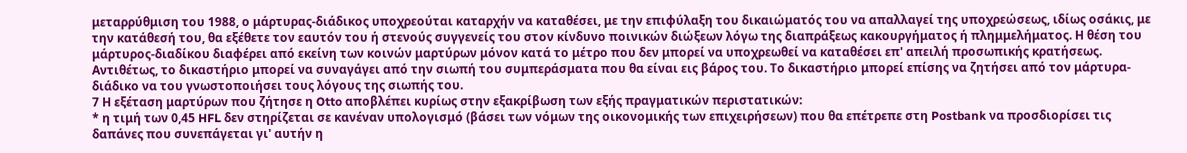μεταρρύθμιση του 1988, ο μάρτυρας-διάδικος υποχρεούται καταρχήν να καταθέσει, με την επιφύλαξη του δικαιώματός του να απαλλαγεί της υποχρεώσεως, ιδίως οσάκις, με την κατάθεσή του, θα εξέθετε τον εαυτόν του ή στενούς συγγενείς του στον κίνδυνο ποινικών διώξεων λόγω της διαπράξεως κακουργήματος ή πλημμελήματος. Η θέση του μάρτυρος-διαδίκου διαφέρει από εκείνη των κοινών μαρτύρων μόνον κατά το μέτρο που δεν μπορεί να υποχρεωθεί να καταθέσει επ' απειλή προσωπικής κρατήσεως. Αντιθέτως, το δικαστήριο μπορεί να συναγάγει από την σιωπή του συμπεράσματα που θα είναι εις βάρος του. Το δικαστήριο μπορεί επίσης να ζητήσει από τον μάρτυρα-διάδικο να του γνωστοποιήσει τους λόγους της σιωπής του.
7 Η εξέταση μαρτύρων που ζήτησε η Otto αποβλέπει κυρίως στην εξακρίβωση των εξής πραγματικών περιστατικών:
* η τιμή των 0,45 HFL δεν στηρίζεται σε κανέναν υπολογισμό (βάσει των νόμων της οικονομικής των επιχειρήσεων) που θα επέτρεπε στη Postbank να προσδιορίσει τις δαπάνες που συνεπάγεται γι' αυτήν η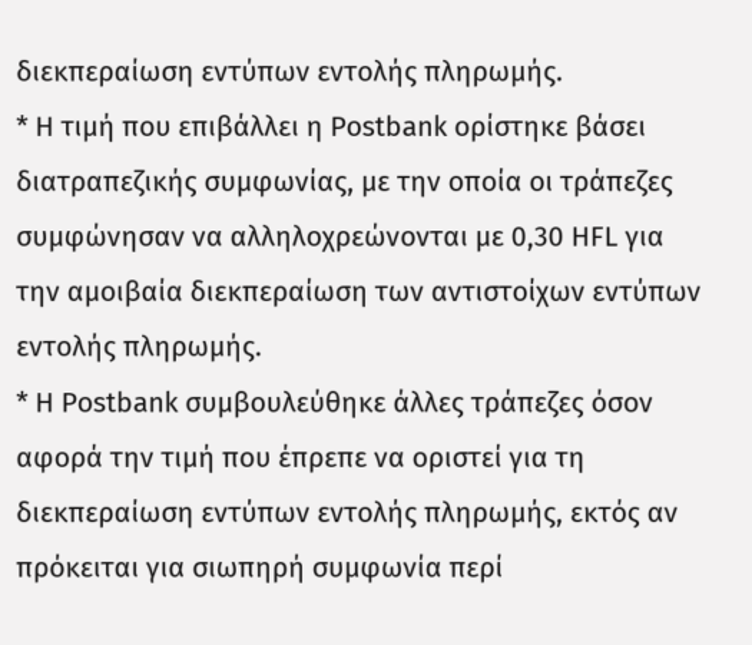διεκπεραίωση εντύπων εντολής πληρωμής.
* Η τιμή που επιβάλλει η Postbank ορίστηκε βάσει διατραπεζικής συμφωνίας, με την οποία οι τράπεζες συμφώνησαν να αλληλοχρεώνονται με 0,30 ΗFL για την αμοιβαία διεκπεραίωση των αντιστοίχων εντύπων εντολής πληρωμής.
* Η Postbank συμβουλεύθηκε άλλες τράπεζες όσον αφορά την τιμή που έπρεπε να οριστεί για τη διεκπεραίωση εντύπων εντολής πληρωμής, εκτός αν πρόκειται για σιωπηρή συμφωνία περί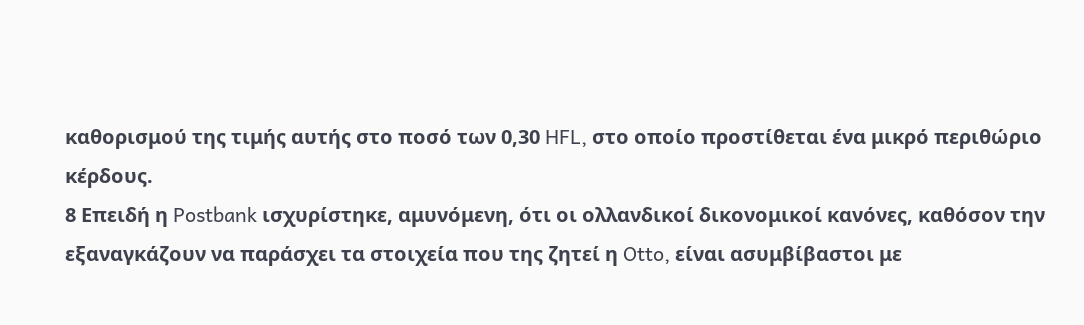καθορισμού της τιμής αυτής στο ποσό των 0,30 HFL, στο οποίο προστίθεται ένα μικρό περιθώριο κέρδους.
8 Επειδή η Postbank ισχυρίστηκε, αμυνόμενη, ότι οι ολλανδικοί δικονομικοί κανόνες, καθόσον την εξαναγκάζουν να παράσχει τα στοιχεία που της ζητεί η Otto, είναι ασυμβίβαστοι με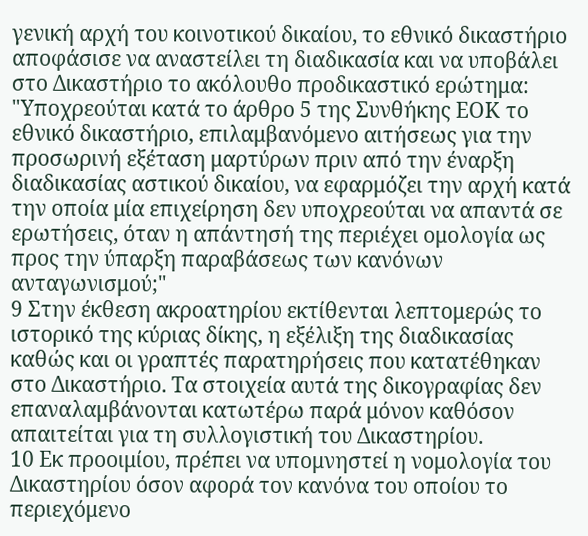γενική αρχή του κοινοτικού δικαίου, το εθνικό δικαστήριο αποφάσισε να αναστείλει τη διαδικασία και να υποβάλει στο Δικαστήριο το ακόλουθο προδικαστικό ερώτημα:
"Υποχρεούται κατά το άρθρο 5 της Συνθήκης ΕΟΚ το εθνικό δικαστήριο, επιλαμβανόμενο αιτήσεως για την προσωρινή εξέταση μαρτύρων πριν από την έναρξη διαδικασίας αστικού δικαίου, να εφαρμόζει την αρχή κατά την οποία μία επιχείρηση δεν υποχρεούται να απαντά σε ερωτήσεις, όταν η απάντησή της περιέχει ομολογία ως προς την ύπαρξη παραβάσεως των κανόνων ανταγωνισμού;"
9 Στην έκθεση ακροατηρίου εκτίθενται λεπτομερώς το ιστορικό της κύριας δίκης, η εξέλιξη της διαδικασίας καθώς και οι γραπτές παρατηρήσεις που κατατέθηκαν στο Δικαστήριο. Τα στοιχεία αυτά της δικογραφίας δεν επαναλαμβάνονται κατωτέρω παρά μόνον καθόσον απαιτείται για τη συλλογιστική του Δικαστηρίου.
10 Εκ προοιμίου, πρέπει να υπομνηστεί η νομολογία του Δικαστηρίου όσον αφορά τον κανόνα του οποίου το περιεχόμενο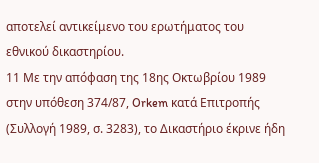αποτελεί αντικείμενο του ερωτήματος του εθνικού δικαστηρίου.
11 Με την απόφαση της 18ης Οκτωβρίου 1989 στην υπόθεση 374/87, Orkem κατά Επιτροπής (Συλλογή 1989, σ. 3283), το Δικαστήριο έκρινε ήδη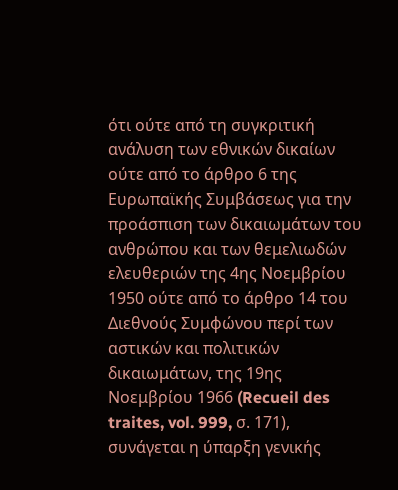ότι ούτε από τη συγκριτική ανάλυση των εθνικών δικαίων ούτε από το άρθρο 6 της Ευρωπαϊκής Συμβάσεως για την προάσπιση των δικαιωμάτων του ανθρώπου και των θεμελιωδών ελευθεριών της 4ης Νοεμβρίου 1950 ούτε από το άρθρο 14 του Διεθνούς Συμφώνου περί των αστικών και πολιτικών δικαιωμάτων, της 19ης Νοεμβρίου 1966 (Recueil des traites, vol. 999, σ. 171), συνάγεται η ύπαρξη γενικής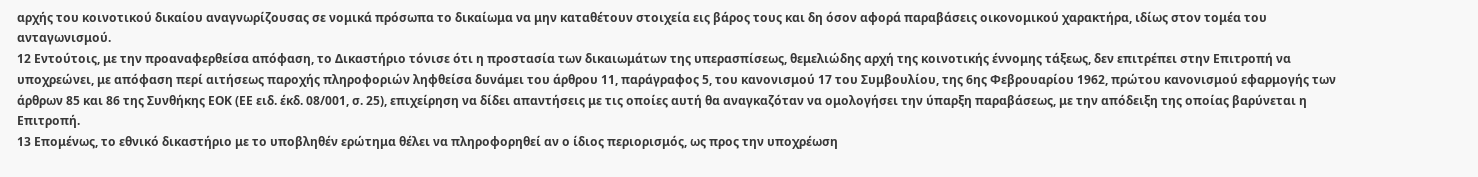αρχής του κοινοτικού δικαίου αναγνωρίζουσας σε νομικά πρόσωπα το δικαίωμα να μην καταθέτουν στοιχεία εις βάρος τους και δη όσον αφορά παραβάσεις οικονομικού χαρακτήρα, ιδίως στον τομέα του ανταγωνισμού.
12 Εντούτοις, με την προαναφερθείσα απόφαση, το Δικαστήριο τόνισε ότι η προστασία των δικαιωμάτων της υπερασπίσεως, θεμελιώδης αρχή της κοινοτικής έννομης τάξεως, δεν επιτρέπει στην Επιτροπή να υποχρεώνει, με απόφαση περί αιτήσεως παροχής πληροφοριών ληφθείσα δυνάμει του άρθρου 11, παράγραφος 5, του κανονισμού 17 του Συμβουλίου, της 6ης Φεβρουαρίου 1962, πρώτου κανονισμού εφαρμογής των άρθρων 85 και 86 της Συνθήκης ΕΟΚ (ΕΕ ειδ. έκδ. 08/001, σ. 25), επιχείρηση να δίδει απαντήσεις με τις οποίες αυτή θα αναγκαζόταν να ομολογήσει την ύπαρξη παραβάσεως, με την απόδειξη της οποίας βαρύνεται η Επιτροπή.
13 Επομένως, το εθνικό δικαστήριο με το υποβληθέν ερώτημα θέλει να πληροφορηθεί αν ο ίδιος περιορισμός, ως προς την υποχρέωση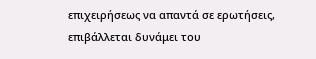επιχειρήσεως να απαντά σε ερωτήσεις, επιβάλλεται δυνάμει του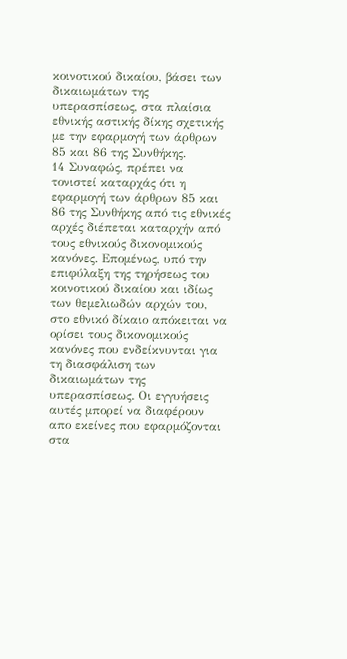κοινοτικού δικαίου, βάσει των δικαιωμάτων της υπερασπίσεως, στα πλαίσια εθνικής αστικής δίκης σχετικής με την εφαρμογή των άρθρων 85 και 86 της Συνθήκης.
14 Συναφώς, πρέπει να τονιστεί καταρχάς ότι η εφαρμογή των άρθρων 85 και 86 της Συνθήκης από τις εθνικές αρχές διέπεται καταρχήν από τους εθνικούς δικονομικούς κανόνες. Επομένως, υπό την επιφύλαξη της τηρήσεως του κοινοτικού δικαίου και ιδίως των θεμελιωδών αρχών του, στο εθνικό δίκαιο απόκειται να ορίσει τους δικονομικούς κανόνες που ενδείκνυνται για τη διασφάλιση των δικαιωμάτων της υπερασπίσεως. Οι εγγυήσεις αυτές μπορεί να διαφέρουν απο εκείνες που εφαρμόζονται στα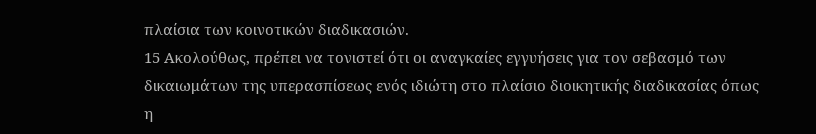πλαίσια των κοινοτικών διαδικασιών.
15 Ακολούθως, πρέπει να τονιστεί ότι οι αναγκαίες εγγυήσεις για τον σεβασμό των δικαιωμάτων της υπερασπίσεως ενός ιδιώτη στο πλαίσιο διοικητικής διαδικασίας όπως η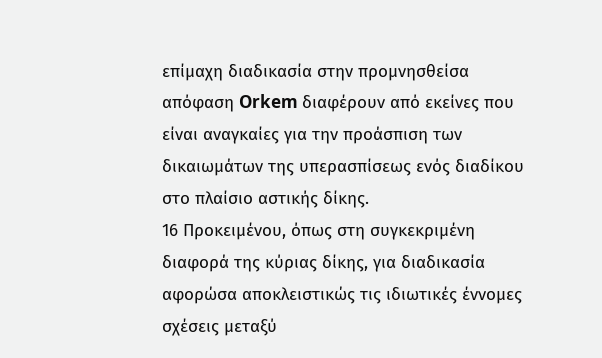επίμαχη διαδικασία στην προμνησθείσα απόφαση Orkem διαφέρουν από εκείνες που είναι αναγκαίες για την προάσπιση των δικαιωμάτων της υπερασπίσεως ενός διαδίκου στο πλαίσιο αστικής δίκης.
16 Προκειμένου, όπως στη συγκεκριμένη διαφορά της κύριας δίκης, για διαδικασία αφορώσα αποκλειστικώς τις ιδιωτικές έννομες σχέσεις μεταξύ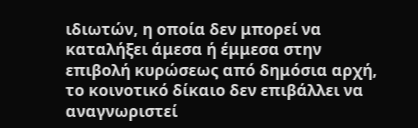ιδιωτών, η οποία δεν μπορεί να καταλήξει άμεσα ή έμμεσα στην επιβολή κυρώσεως από δημόσια αρχή, το κοινοτικό δίκαιο δεν επιβάλλει να αναγνωριστεί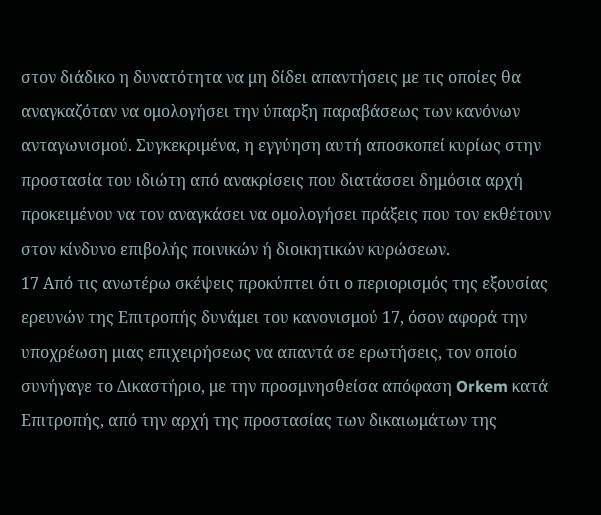στον διάδικο η δυνατότητα να μη δίδει απαντήσεις με τις οποίες θα αναγκαζόταν να ομολογήσει την ύπαρξη παραβάσεως των κανόνων ανταγωνισμού. Συγκεκριμένα, η εγγύηση αυτή αποσκοπεί κυρίως στην προστασία του ιδιώτη από ανακρίσεις που διατάσσει δημόσια αρχή προκειμένου να τον αναγκάσει να ομολογήσει πράξεις που τον εκθέτουν στον κίνδυνο επιβολής ποινικών ή διοικητικών κυρώσεων.
17 Από τις ανωτέρω σκέψεις προκύπτει ότι ο περιορισμός της εξουσίας ερευνών της Επιτροπής δυνάμει του κανονισμού 17, όσον αφορά την υποχρέωση μιας επιχειρήσεως να απαντά σε ερωτήσεις, τον οποίο συνήγαγε το Δικαστήριο, με την προσμνησθείσα απόφαση Orkem κατά Επιτροπής, από την αρχή της προστασίας των δικαιωμάτων της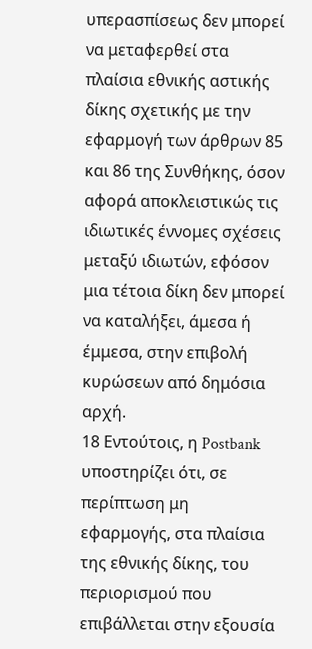υπερασπίσεως δεν μπορεί να μεταφερθεί στα πλαίσια εθνικής αστικής δίκης σχετικής με την εφαρμογή των άρθρων 85 και 86 της Συνθήκης, όσον αφορά αποκλειστικώς τις ιδιωτικές έννομες σχέσεις μεταξύ ιδιωτών, εφόσον μια τέτοια δίκη δεν μπορεί να καταλήξει, άμεσα ή έμμεσα, στην επιβολή κυρώσεων από δημόσια αρχή.
18 Εντούτοις, η Postbank υποστηρίζει ότι, σε περίπτωση μη εφαρμογής, στα πλαίσια της εθνικής δίκης, του περιορισμού που επιβάλλεται στην εξουσία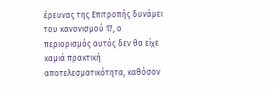έρευνας της Επιτροπής δυνάμει του κανονισμού 17, ο περιορισμός αυτός δεν θα είχε καμιά πρακτική αποτελεσματικότητα, καθόσον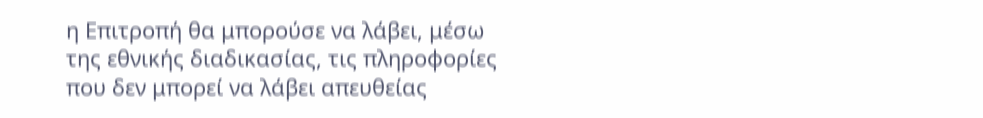η Επιτροπή θα μπορούσε να λάβει, μέσω της εθνικής διαδικασίας, τις πληροφορίες που δεν μπορεί να λάβει απευθείας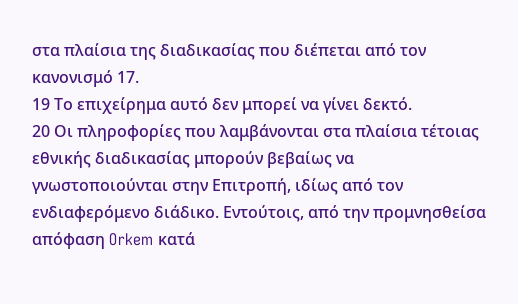στα πλαίσια της διαδικασίας που διέπεται από τον κανονισμό 17.
19 Το επιχείρημα αυτό δεν μπορεί να γίνει δεκτό.
20 Οι πληροφορίες που λαμβάνονται στα πλαίσια τέτοιας εθνικής διαδικασίας μπορούν βεβαίως να γνωστοποιούνται στην Επιτροπή, ιδίως από τον ενδιαφερόμενο διάδικο. Εντούτοις, από την προμνησθείσα απόφαση Orkem κατά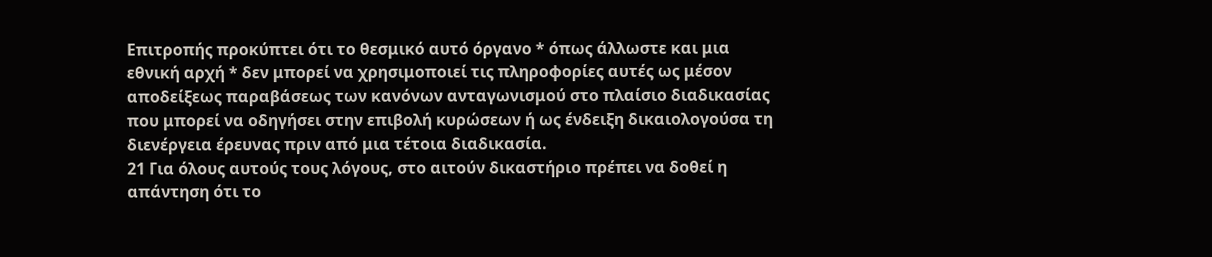Επιτροπής προκύπτει ότι το θεσμικό αυτό όργανο * όπως άλλωστε και μια εθνική αρχή * δεν μπορεί να χρησιμοποιεί τις πληροφορίες αυτές ως μέσον αποδείξεως παραβάσεως των κανόνων ανταγωνισμού στο πλαίσιο διαδικασίας που μπορεί να οδηγήσει στην επιβολή κυρώσεων ή ως ένδειξη δικαιολογούσα τη διενέργεια έρευνας πριν από μια τέτοια διαδικασία.
21 Για όλους αυτούς τους λόγους, στο αιτούν δικαστήριο πρέπει να δοθεί η απάντηση ότι το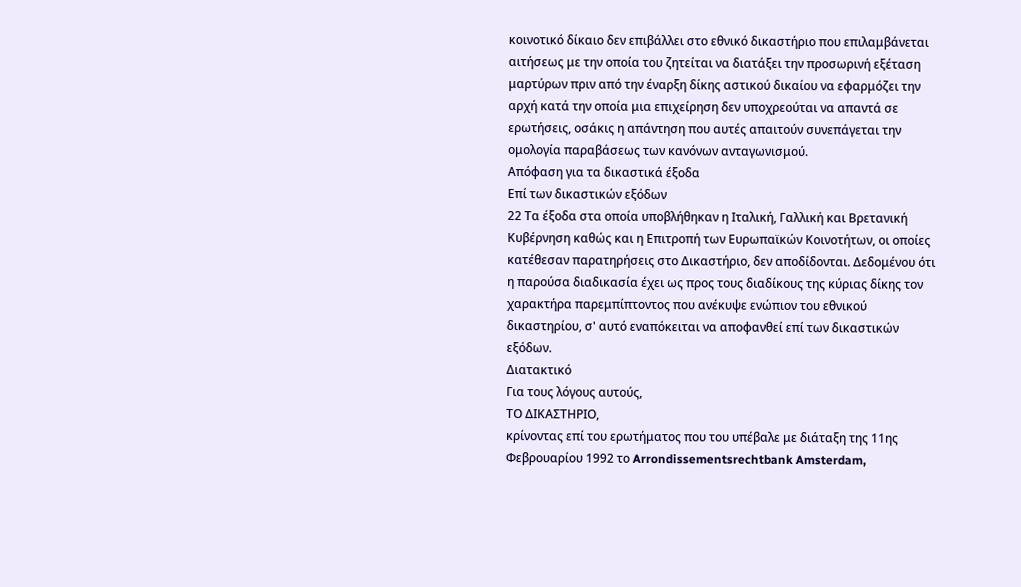κοινοτικό δίκαιο δεν επιβάλλει στο εθνικό δικαστήριο που επιλαμβάνεται αιτήσεως με την οποία του ζητείται να διατάξει την προσωρινή εξέταση μαρτύρων πριν από την έναρξη δίκης αστικού δικαίου να εφαρμόζει την αρχή κατά την οποία μια επιχείρηση δεν υποχρεούται να απαντά σε ερωτήσεις, οσάκις η απάντηση που αυτές απαιτούν συνεπάγεται την ομολογία παραβάσεως των κανόνων ανταγωνισμού.
Απόφαση για τα δικαστικά έξοδα
Επί των δικαστικών εξόδων
22 Τα έξοδα στα οποία υποβλήθηκαν η Ιταλική, Γαλλική και Βρετανική Κυβέρνηση καθώς και η Επιτροπή των Ευρωπαϊκών Κοινοτήτων, οι οποίες κατέθεσαν παρατηρήσεις στο Δικαστήριο, δεν αποδίδονται. Δεδομένου ότι η παρούσα διαδικασία έχει ως προς τους διαδίκους της κύριας δίκης τον χαρακτήρα παρεμπίπτοντος που ανέκυψε ενώπιον του εθνικού δικαστηρίου, σ' αυτό εναπόκειται να αποφανθεί επί των δικαστικών εξόδων.
Διατακτικό
Για τους λόγους αυτούς,
ΤΟ ΔΙΚΑΣΤΗΡΙΟ,
κρίνοντας επί του ερωτήματος που του υπέβαλε με διάταξη της 11ης Φεβρουαρίου 1992 το Arrondissementsrechtbank Amsterdam,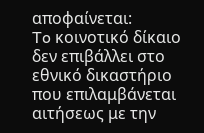αποφαίνεται:
To κοινοτικό δίκαιο δεν επιβάλλει στο εθνικό δικαστήριο που επιλαμβάνεται αιτήσεως με την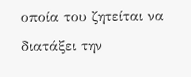οποία του ζητείται να διατάξει την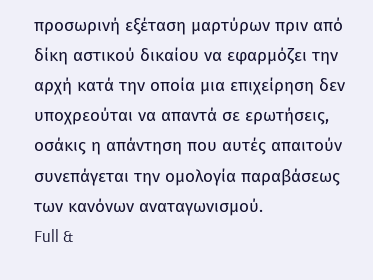προσωρινή εξέταση μαρτύρων πριν από δίκη αστικού δικαίου να εφαρμόζει την αρχή κατά την οποία μια επιχείρηση δεν υποχρεούται να απαντά σε ερωτήσεις, οσάκις η απάντηση που αυτές απαιτούν συνεπάγεται την ομολογία παραβάσεως των κανόνων αναταγωνισμού.
Full &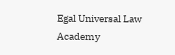Egal Universal Law Academy